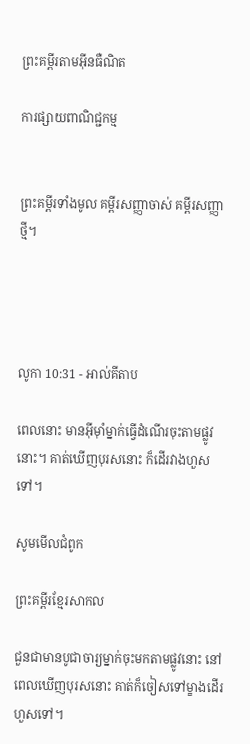ព្រះគម្ពីរតាមអ៊ីនធឺណិត

ការផ្សាយពាណិជ្ជកម្ម


ព្រះគម្ពីរទាំងមូល គម្ពីរសញ្ញាចាស់ គម្ពីរសញ្ញាថ្មី។




លូកា 10:31 - អាល់គីតាប

ពេលនោះ មានអ៊ីម៉ាំម្នាក់ធ្វើដំណើរចុះតាមផ្លូវនោះ។ គាត់ឃើញបុរសនោះ ក៏ដើរវាងហួសទៅ។

សូមមើលជំពូក

ព្រះគម្ពីរខ្មែរសាកល

ជួនជាមានបូជាចារ្យម្នាក់ចុះមកតាមផ្លូវនោះ នៅពេលឃើញបុរសនោះ គាត់ក៏ចៀសទៅម្ខាងដើរហួសទៅ។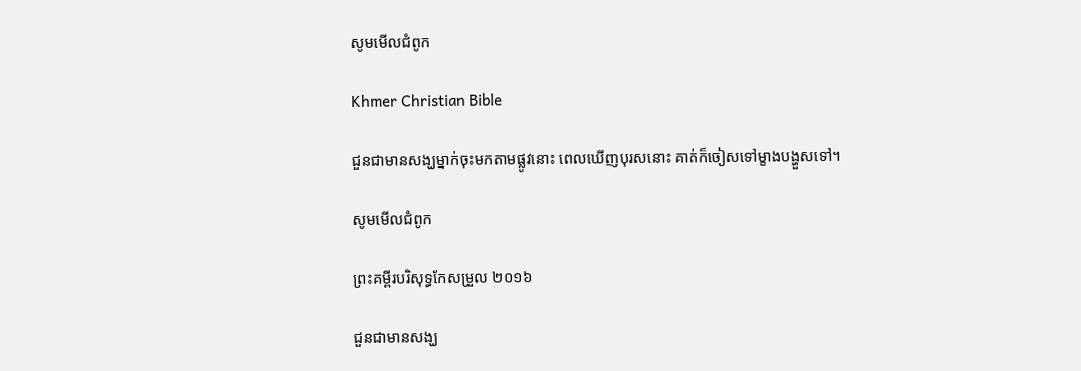សូមមើលជំពូក

Khmer Christian Bible

ជួនជាមានសង្ឃម្នាក់ចុះមកតាមផ្លូវនោះ ពេលឃើញបុរសនោះ គាត់ក៏ចៀសទៅម្ខាងបង្ហួសទៅ។

សូមមើលជំពូក

ព្រះគម្ពីរបរិសុទ្ធកែសម្រួល ២០១៦

ជួនជាមានសង្ឃ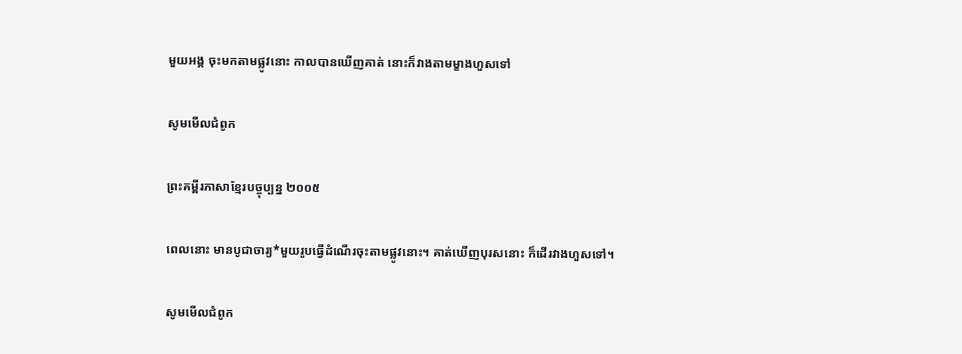មួយអង្គ ចុះមកតាមផ្លូវនោះ កាលបានឃើញគាត់ នោះក៏វាងតាមម្ខាងហួសទៅ

សូមមើលជំពូក

ព្រះគម្ពីរភាសាខ្មែរបច្ចុប្បន្ន ២០០៥

ពេលនោះ មានបូជា‌ចារ្យ*មួយរូបធ្វើដំណើរចុះតាមផ្លូវនោះ។ គាត់ឃើញបុរសនោះ ក៏ដើរវាងហួសទៅ។

សូមមើលជំពូក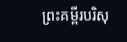ព្រះគម្ពីរបរិសុ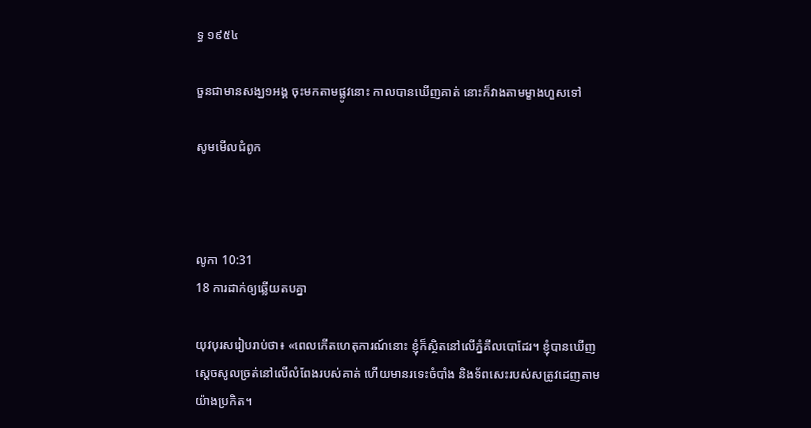ទ្ធ ១៩៥៤

ចួនជាមានសង្ឃ១អង្គ ចុះមកតាមផ្លូវនោះ កាលបានឃើញគាត់ នោះក៏វាងតាមម្ខាងហួសទៅ

សូមមើលជំពូក



លូកា 10:31
18 ការដាក់ឲ្យឆ្លើយតបគ្នា

យុវ‌បុរសរៀបរាប់ថា៖ «ពេលកើតហេតុ‌ការណ៍នោះ ខ្ញុំក៏ស្ថិតនៅលើភ្នំគីល‌បោដែរ។ ខ្ញុំបានឃើញស្តេចសូលច្រត់នៅលើលំពែងរបស់គាត់ ហើយមានរទេះចំបាំង និងទ័ពសេះរបស់សត្រូវដេញតាមយ៉ាងប្រកិត។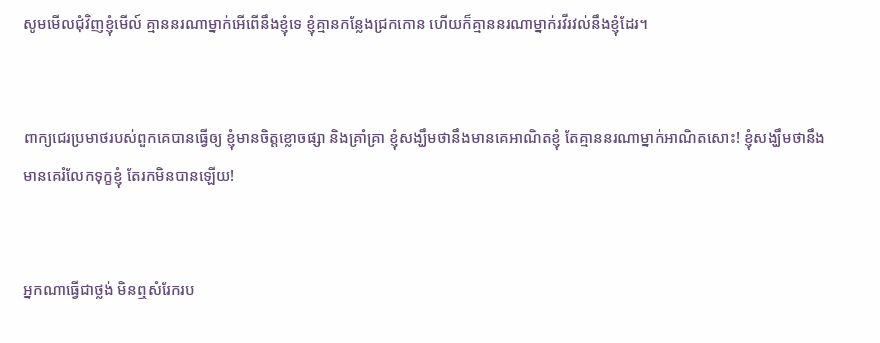សូមមើលជុំ‌វិញខ្ញុំមើល៍ គ្មាននរណាម្នាក់អើ‌ពើនឹងខ្ញុំទេ ខ្ញុំគ្មានកន្លែងជ្រកកោន ហើយក៏គ្មាននរណាម្នាក់រវី‌រវល់នឹងខ្ញុំដែរ។


ពាក្យជេរប្រមាថរបស់ពួកគេបានធ្វើឲ្យ ខ្ញុំមានចិត្តខ្លោច‌ផ្សា និងគ្រាំ‌គ្រា ខ្ញុំសង្ឃឹមថានឹងមានគេអាណិតខ្ញុំ តែគ្មាននរណាម្នាក់អាណិតសោះ! ខ្ញុំសង្ឃឹមថានឹងមានគេរំលែកទុក្ខខ្ញុំ តែរកមិនបានឡើយ!


អ្នកណាធ្វើជាថ្លង់ មិនឮសំរែករប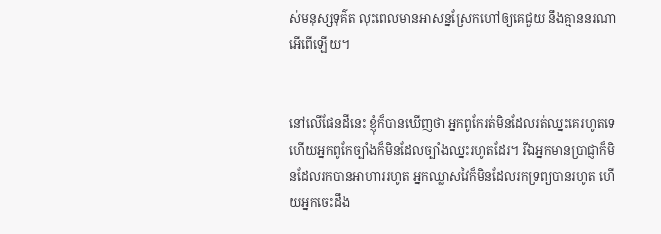ស់មនុស្សទុគ៌ត លុះពេលមានអាសន្នស្រែកហៅឲ្យគេជួយ នឹងគ្មាននរណាអើពើឡើយ។


នៅលើផែនដីនេះ ខ្ញុំក៏បានឃើញថា អ្នកពូកែរត់មិនដែលរត់ឈ្នះគេរហូតទេ ហើយអ្នកពូកែច្បាំងក៏មិនដែលច្បាំងឈ្នះរហូតដែរ។ រីឯអ្នកមានប្រាជ្ញាក៏មិនដែលរកបានអាហាររហូត អ្នកឈ្លាស‌វៃក៏មិនដែលរកទ្រព្យបានរហូត ហើយអ្នកចេះដឹង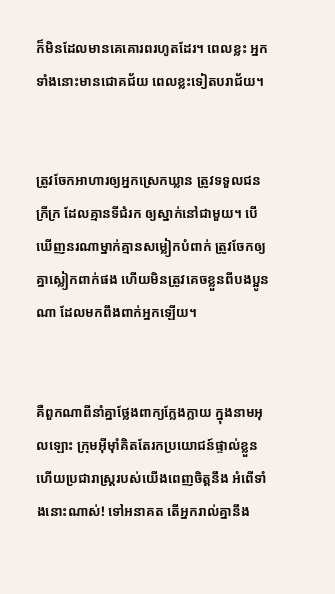ក៏មិនដែលមានគេគោរពរហូតដែរ។ ពេលខ្លះ អ្នកទាំងនោះមានជោគ‌ជ័យ ពេលខ្លះទៀតបរា‌ជ័យ។


ត្រូវចែកអាហារឲ្យអ្នកស្រេកឃ្លាន ត្រូវទទួលជនក្រីក្រ ដែលគ្មានទីជំរក ឲ្យស្នាក់នៅជាមួយ។ បើឃើញនរណាម្នាក់គ្មានសម្លៀក‌បំពាក់ ត្រូវចែកឲ្យគ្នាស្លៀកពាក់ផង ហើយមិនត្រូវគេចខ្លួនពីបងប្អូនណា ដែលមកពឹងពាក់អ្នកឡើយ។


គឺពួកណាពីនាំគ្នាថ្លែងពាក្យក្លែង‌ក្លាយ ក្នុងនាមអុលឡោះ ក្រុមអ៊ីមុាំគិតតែរកប្រយោជន៍ផ្ទាល់ខ្លួន ហើយប្រជា‌រាស្ត្ររបស់យើងពេញចិត្តនឹង អំពើទាំងនោះណាស់! ទៅអនាគត តើអ្នករាល់គ្នានឹង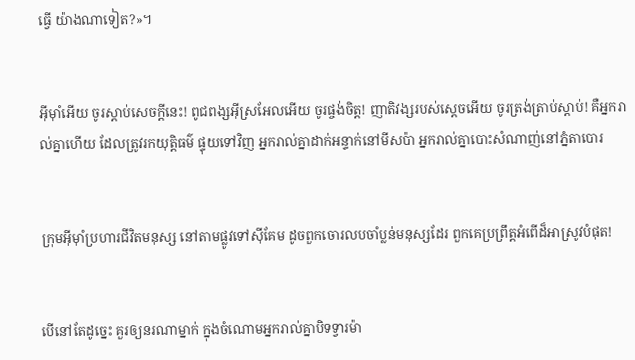ធ្វើ យ៉ាងណាទៀត?»។


អ៊ីមុាំអើយ ចូរស្ដាប់សេចក្ដីនេះ! ពូជ‌ពង្សអ៊ីស្រ‌អែលអើយ ចូរផ្ចង់ចិត្ត! ញាតិវង្សរបស់ស្ដេចអើយ ចូរត្រង់ត្រាប់ស្ដាប់! គឺអ្នករាល់គ្នាហើយ ដែលត្រូវរកយុត្តិធម៌ ផ្ទុយទៅវិញ អ្នករាល់គ្នាដាក់អន្ទាក់នៅមីសប៉ា អ្នករាល់គ្នាបោះសំណាញ់នៅភ្នំតាបោរ


ក្រុមអ៊ីមុាំប្រហារជីវិតមនុស្ស នៅតាមផ្លូវទៅស៊ីគែម ដូចពួកចោរលបចាំប្លន់មនុស្សដែរ ពួកគេប្រព្រឹត្តអំពើដ៏អាស្រូវបំផុត!


បើនៅតែដូច្នេះ គួរឲ្យនរណាម្នាក់ ក្នុងចំណោមអ្នករាល់គ្នាបិទទ្វារម៉ា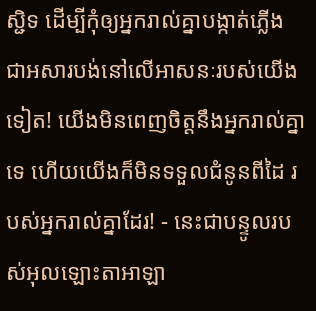ស្ជិទ ដើម្បីកុំឲ្យអ្នករាល់គ្នាបង្កាត់ភ្លើង ជាអសារ‌បង់នៅលើអាសនៈរបស់យើងទៀត! យើងមិនពេញចិត្តនឹងអ្នករាល់គ្នាទេ ហើយយើងក៏មិនទទួលជំនូនពីដៃ របស់អ្នករាល់គ្នាដែរ! - នេះជាបន្ទូលរបស់អុលឡោះ‌តាអាឡា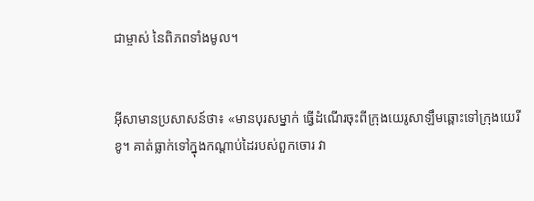ជាម្ចាស់ នៃពិភពទាំងមូល។


អ៊ីសាមានប្រសាសន៍ថា៖ «មានបុរសម្នាក់ ធ្វើដំណើរចុះពីក្រុងយេរូ‌សាឡឹមឆ្ពោះទៅក្រុងយេរីខូ។ គាត់ធ្លាក់ទៅក្នុងកណ្ដាប់ដៃរបស់ពួកចោរ វា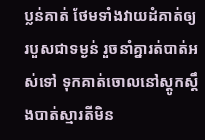ប្លន់គាត់ ថែមទាំងវាយដំគាត់ឲ្យរបួសជាទម្ងន់ រួចនាំគ្នារត់បាត់អស់ទៅ ទុកគាត់ចោលនៅស្ដូក‌ស្ដឹងបាត់ស្មារតីមិន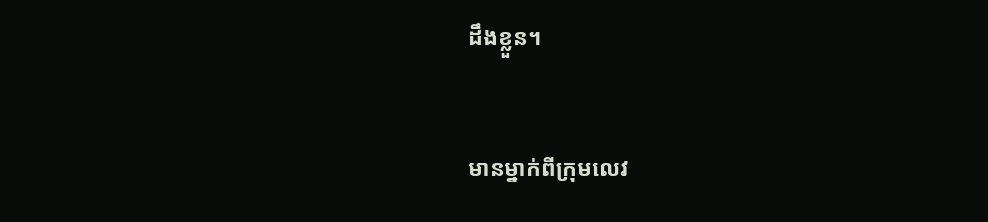ដឹងខ្លួន។


មានម្នាក់ពីក្រុមលេវ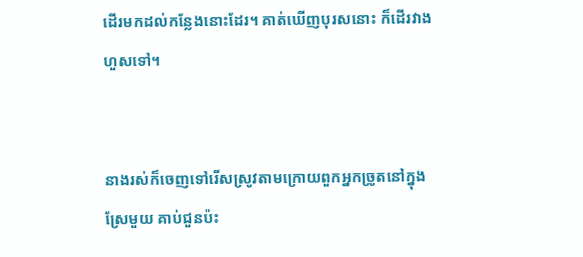ដើរមកដល់កន្លែងនោះដែរ។ គាត់ឃើញបុរសនោះ ក៏ដើរវាងហួសទៅ។


នាងរស់ក៏ចេញទៅរើសស្រូវតាមក្រោយពួកអ្នកច្រូតនៅក្នុងស្រែមួយ គាប់ជួនប៉ះ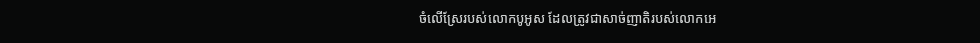ចំលើស្រែរបស់លោកបូអូស ដែលត្រូវជាសាច់ញាតិរបស់លោកអេ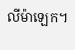លី‌ម៉ាឡេក។